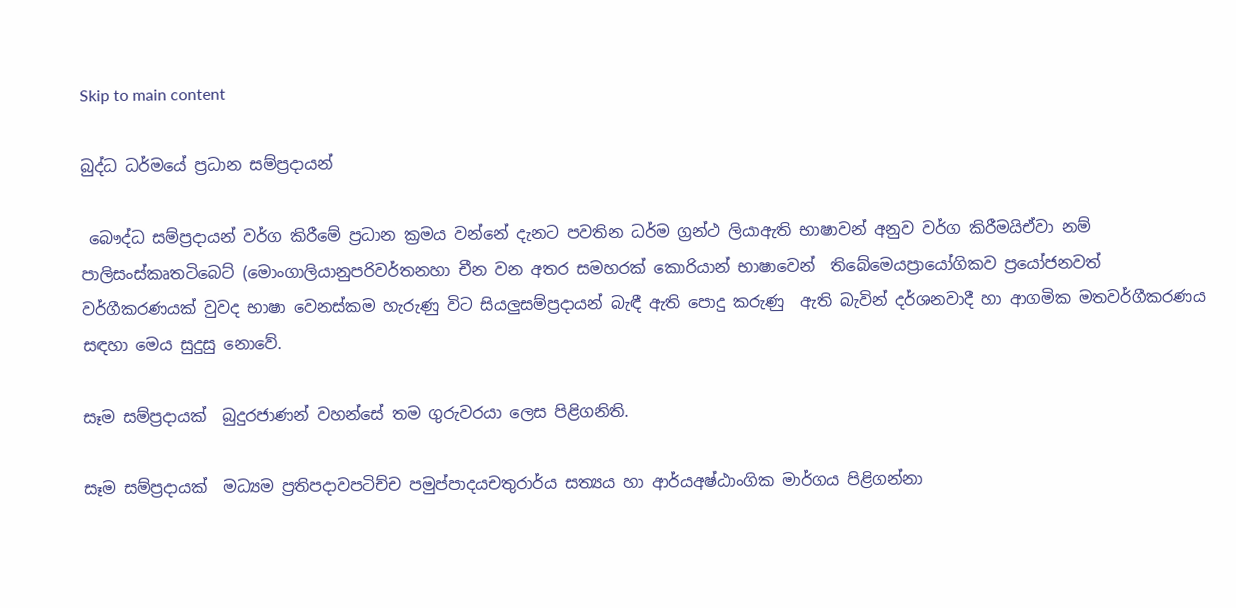Skip to main content

බුද්ධ ධර්මයේ ප්‍රධාන සම්ප්‍රදායන්

 බෞද්ධ සම්ප්‍රදායන් වර්ග කිරීමේ ප්‍රධාන ක්‍රමය වන්නේ දැනට පවතින ධර්ම ග්‍රන්ථ ලියාඇති භාෂාවන් අනුව වර්ග කිරීමයිඒවා නම් පාලිසංස්කෘතටිබෙට් (මොංගාලියානුපරිවර්තනහා චීන වන අතර සමහරක් කොරියාන් භාෂාවෙන්  තිබේමෙයප්‍රායෝගිකව ප්‍රයෝජනවත් වර්ගීකරණයක් වුවද භාෂා වෙනස්කම හැරුණු විට සියලුසම්ප්‍රදායන් බැඳී ඇති පොදු කරුණු  ඇති බැවින් දර්ශනවාදී හා ආගමික මතවර්ගීකරණය සඳහා මෙය සුදුසු නොවේ.

සෑම සම්ප්‍රදායක්  බුදුරජාණන් වහන්සේ තම ගුරුවරයා ලෙස පිළිගනිති.

සෑම සම්ප්‍රදායක්  මධ්‍යම ප්‍රතිපදාවපටිච්ච පමුප්පාදයචතුරාර්ය සත්‍යය හා ආර්යඅෂ්ඨාංගික මාර්ගය පිළිගන්නා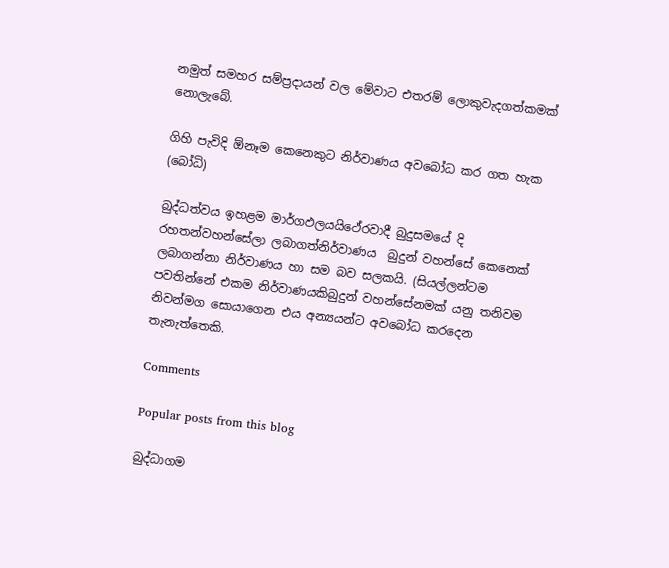නමුත් සමහර සම්ප්‍රදායන් වල මේවාට එතරම් ලොකුවැදගත්කමක් නොලැබේ.

ගිහි පැවිදි ඕනෑම කෙනෙකුට නිර්වාණය අවබෝධ කර ගත හැක (බෝධි)

බුද්ධත්වය ඉහළම මාර්ගඵලයයිථේරවාදී බුදුසමයේ දි රහතන්වහන්සේලා ලබාගත්නිර්වාණය  බුදුන් වහන්සේ කෙනෙක් ලබාගන්නා නිර්වාණය හා සම බව සලකයි. (සියල්ලන්ටම පවතින්නේ එකම නිර්වාණයකිබුදුන් වහන්සේනමක් යනු තනිවම නිවන්මග සොයාගෙන එය අන්‍යයන්ට අවබෝධ කරදෙන තැනැත්තෙකි.

Comments

Popular posts from this blog

බුද්ධාගම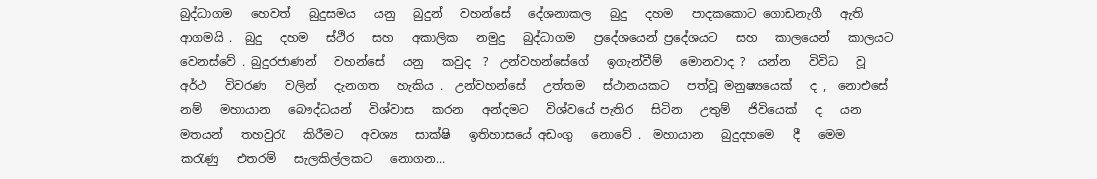බුද්ධාගම   හෙවත්   බුදුසමය   යනු   බුදුන්   වහන්සේ   දේශනාකල   බුදු   දහම   පාදකකොට ගොඩනැගී   ඇති   ආගමයි .  බුදු   දහම   ස්ථිර   සහ   අකාලික   නමුදු   බුද්ධාගම   ප්‍රදේශයෙන් ප්‍රදේශයට   සහ   කාලයෙන්   කාලයට   වෙනස්වේ . බුදුරජාණන්   වහන්සේ   යනු   කවුද  ?  උන්වහන්සේගේ   ඉගැන්වීම්   මොනවාද ?  යන්න   විවිධ   වූ අර්ථ   විවරණ   වලින්   දැනගත   හැකිය .  උන්වහන්සේ   උත්තම   ස්ථානයකට   පත්වූ මනුෂ්‍යයෙක්   ද ,  නොඑසේ   නම්   මහායාන   බෞද්ධයන්   විශ්වාස   කරන   අන්දමට   විශ්වයේ පැතිර   සිටින   උතුම්   ජිවියෙක්   ද   යන   මතයන්   තහවුරැ   කිරීමට   අවශ්‍ය   සාක්ෂි   ඉතිහාසයේ අඩංගු   නොවේ .  මහායාන   බුදුදහමෙ   දී   මෙම   කරැණු   එතරම්   සැලකිල්ලකට   නොගන...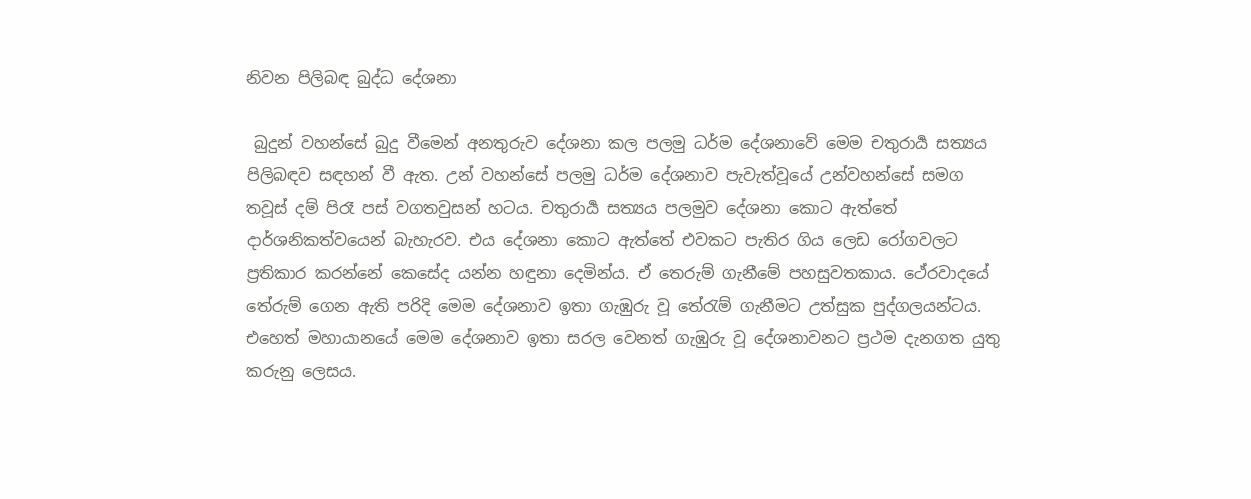නිවන පිලිබඳ බුද්ධ දේශනා

 බුදුන් වහන්සේ බුදු වීමෙන් අනතුරුව දේශනා කල පලමු ධර්ම දේශනාවේ මෙම චතුරාර්‍ය සත්‍යය පිලිබඳව සඳහන් වී ඇත. උන් වහන්සේ පලමු ධර්ම දේශනාව පැවැත්වූයේ උන්වහන්සේ සමග තවූස් දම් පිරෑ පස් වගතවුසන් හටය. චතුරාර්‍ය සත්‍යය පලමුව දේශනා කොට ඇත්තේ දාර්ශනිකත්වයෙන් බැහැරව. එය දේශනා කොට ඇත්තේ එවකට පැතිර ගිය ලෙඩ රෝගවලට ප්‍රතිකාර කරන්නේ කෙසේද යන්න හඳුනා දෙමින්ය. ඒ තෙරුම් ගැනීමේ පහසුවතකාය. ථේරවාදයේ තේරුම් ගෙන ඇති පරිදි මෙම දේශනාව ඉතා ගැඹුරු වූ තේරැම් ගැනීමට උත්සුක පුද්ගලයන්ටය. එහෙත් මහායානයේ මෙම දේශනාව ඉතා සරල වෙනත් ගැඹුරු වූ දේශනාවනට ප්‍රථම දැනගත යුතු කරුනු ලෙසය.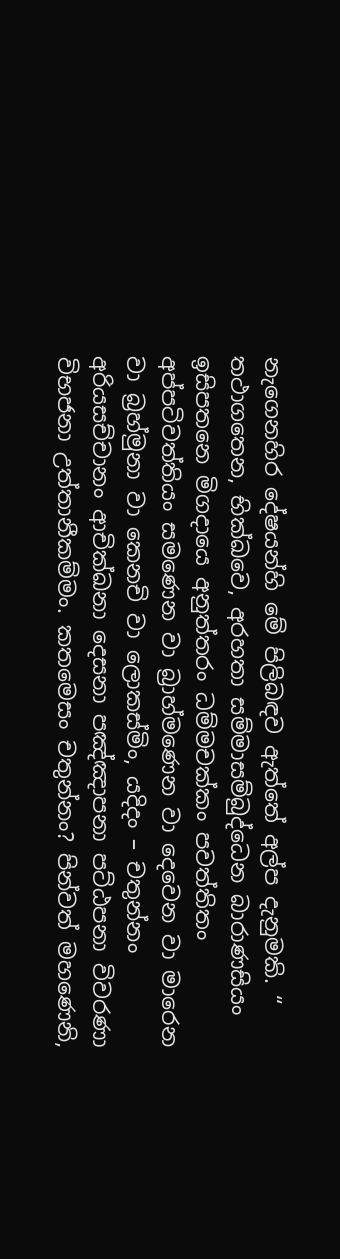නැගෙනහිර දේෂයන්හි මේ පිලිබඳව ඇත්තේ අල්ප දැනුමකි. “ තථාගතෙන, භික්‌ඛවෙ, අරහතා සම්‌මාසම්‌බුද්‌ධෙන බාරාණසියං ඉසිපතනෙ මිගදායෙ අනුත්‌තරං ධම්‌මචක්‌කං පවත්‌තිතං අප්‌පටිවත්‌තියං සමණෙන වා බ්‍රාහ්‌මණෙන වා දෙවෙන වා මාරෙන වා බ්‍රහ්‌මුනා වා කෙනචි වා ලොකස්‌මිං, යදිදං – චතුන්‌නං අරියසච්‌චානං ආචික්‌ඛනා දෙසනා පඤ්‌ඤාපනා පට්‌ඨපනා විවරණා විභජනා උත්‌තානීකම්‌මං. කතමෙසං චතුන්‌නං? පින්වත් මහණෙනි,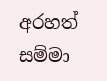අරහත් සම්මා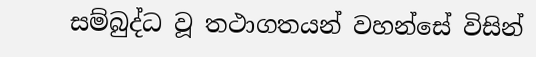සම්බුද්ධ වූ තථාගතයන් වහන්සේ විසින්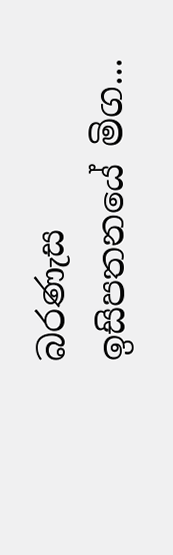බරණැස ඉසිපතනයේ මිග...